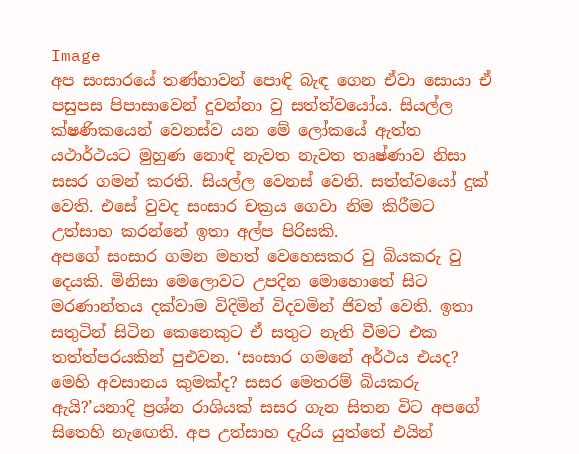Image
අප සංසාරයේ තණ්හාවන් පොඳි බැඳ ගෙන ඒවා සොයා ඒ පසුපස පිපාසාවෙන් දුවන්නා වු සත්ත්වයෝය. සියල්ල ක්ෂණිකයෙන් වෙනස්ව යන මේ ලෝකයේ ඇත්ත යථාර්ථයට මුහුණ නොඳි නැවත නැවත තෘෂ්ණාව නිසා සසර ගමන් කරති. සියල්ල වෙනස් වෙති. සත්ත්වයෝ දුක් වෙති. එසේ වුවද සංසාර චක්‍රය ගෙවා නිම කිරීමට උත්සාහ කරන්නේ ඉතා අල්ප පිරිසකි.
අපගේ සංසාර ගමන මහත් වෙහෙසකර වු බියකරු වු දෙයකි. මිනිසා මෙලොවට උපදින මොහොතේ සිට මරණාන්තය දක්වාම විදිමින් විදවමින් ජිවත් වෙති. ඉතා සතුටින් සිටින කෙනෙකුට ඒ සතුට නැති වීමට එක තත්ත්පරයකින් පුඑවන. ‘සංසාර ගමනේ අර්ථය එයද? මෙහි අවසානය කුමක්ද? සසර මෙතරම් බියකරු ඇයි?’යනාදි ප්‍රශ්න රාශියක් සසර ගැන සිතන විට අපගේ සිතෙහි නැඟෙති. අප උත්සාහ දැරිය යුත්තේ එයින්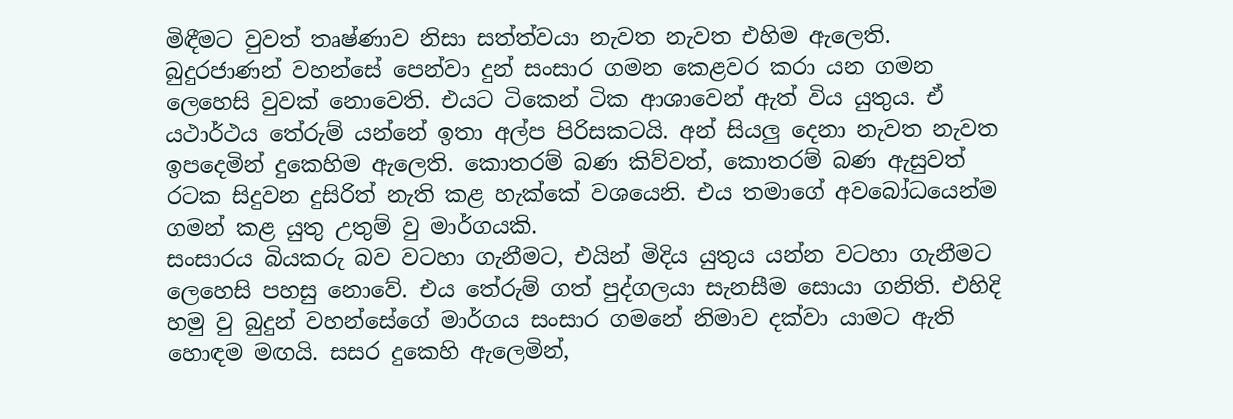මිඳීමට වුවත් තෘෂ්ණාව නිසා සත්ත්වයා නැවත නැවත එහිම ඇලෙති.
බුදුරජාණන් වහන්සේ පෙන්වා දුන් සංසාර ගමන කෙළවර කරා යන ගමන ලෙහෙසි වුවක් නොවෙති. එයට ටිකෙන් ටික ආශාවෙන් ඇත් විය යුතුය. ඒ යථාර්ථය තේරුම් යන්නේ ඉතා අල්ප පිරිසකටයි. අන් සියලු දෙනා නැවත නැවත ඉපදෙමින් දුකෙහිම ඇලෙති. කොතරම් බණ කිව්වත්, කොතරම් බණ ඇසුවත් රටක සිදුවන දුසිරිත් නැති කළ හැක්කේ වශයෙනි. එය තමාගේ අවබෝධයෙන්ම ගමන් කළ යුතු උතුම් වු මාර්ගයකි.
සංසාරය බියකරු බව වටහා ගැනීමට, එයින් මිදිය යුතුය යන්න වටහා ගැනීමට ලෙහෙසි පහසු නොවේ. එය තේරුම් ගත් පුද්ගලයා සැනසීම සොයා ගනිති. එහිදි හමු වු බුදුන් වහන්සේගේ මාර්ගය සංසාර ගමනේ නිමාව දක්වා යාමට ඇති හොඳම මඟයි. සසර දුකෙහි ඇලෙමින්,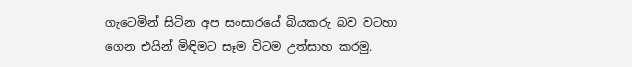ගැටෙමින් සිටින අප සංසාරයේ බියකරු බව වටහා ගෙන එයින් මිඳිමට සෑම විටම උත්සාහ කරමු.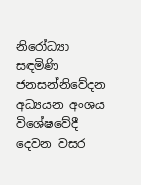නිරෝධ්‍යා සඳමිණි
ජනසන්නිවේදන  අධ්‍යයන අංශය
විශේෂවේදී දෙවන වසර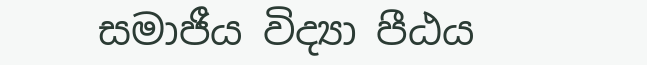සමාජීය විද්‍යා පීඨය